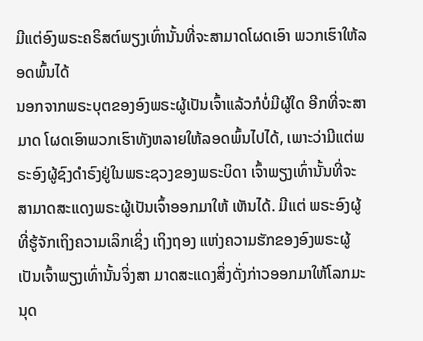ມີແຕ່ອົງພຣະຄຣິສຕ໌ພຽງເທົ່ານັ້ນທີ່ຈະສາມາດໂຜດເອົາ ພວກເຮົາໃຫ້ລອດພົ້ນໄດ້
ນອກຈາກພຣະບຸຕຂອງອົງພຣະຜູ້ເປັນເຈົ້າແລ້ວກໍບໍ່ມີຜູ້ໃດ ອີກທີ່ຈະສາມາດ ໂຜດເອົາພວກເຮົາທັງຫລາຍໃຫ້ລອດພົ້ນໄປໄດ້, ເພາະວ່າມີແຕ່ພຣະອົງຜູ້ຊົງດຳຣົງຢູ່ໃນພຣະຊວງຂອງພຣະບິດາ ເຈົ້າພຽງເທົ່ານັ້ນທີ່ຈະສາມາດສະແດງພຣະຜູ້ເປັນເຈົ້າອອກມາໃຫ້ ເຫັນໄດ້. ມີແຕ່ ພຣະອົງຜູ້ທີ່ຮູ້ຈັກເຖິງຄວາມເລິກເຊິ່ງ ເຖິງຖອງ ແຫ່ງຄວາມຮັກຂອງອົງພຣະຜູ້ເປັນເຈົ້າພຽງເທົ່ານັ້ນຈິ່ງສາ ມາດສະແດງສິ່ງດັ່ງກ່າວອອກມາໃຫ້ໂລກມະນຸດ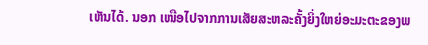ເຫັນໄດ້. ນອກ ເໜືອໄປຈາກການເສັຍສະຫລະຄັ້ງຍິ່ງໃຫຍ່ອະມະຕະຂອງພ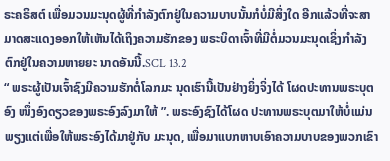ຣະຄຣິສຕ໌ ເພື່ອມວນມະນຸດຜູ້ທີ່ກຳລັງຕົກຢູ່ໃນຄວາມບາບນັ້ນກໍບໍ່ມີສິ່ງໃດ ອີກແລ້ວທີ່ຈະສາມາດສະແດງອອກໃຫ້ເຫັນໄດ້ເຖິງຄວາມຮັກຂອງ ພຣະບິດາເຈົ້າທີ່ມີຕໍ່ມວນມະນຸດເຊິ່ງກຳລັງຕົກຢູ່ໃນຄວາມຫາຍຍະ ນາດອັນນີ້.SCL 13.2
“ ພຣະຜູ້ເປັນເຈົ້າຊົງມີຄວາມຮັກຕໍ່ໂລກມະ ນຸດເຮົານີ້ເປັນຢ່າງຍິ່ງຈິ່ງໄດ້ ໂຜດປະທານພຣະບຸຕອົງ ໜຶ່ງອົງດຽວຂອງພຣະອົງລົງມາໃຫ້ ”. ພຣະອົງຊົງໄດ້ໂຜດ ປະທານພຣະບຸຕມາໃຫ້ບໍ່ແມ່ນພຽງແຕ່ເພື່ອໃຫ້ພຣະອົງໄດ້ມາຢູ່ກັບ ມະນຸດ, ເພື່ອມາແບກຫາບເອົາຄວາມບາບຂອງພວກເຂົາ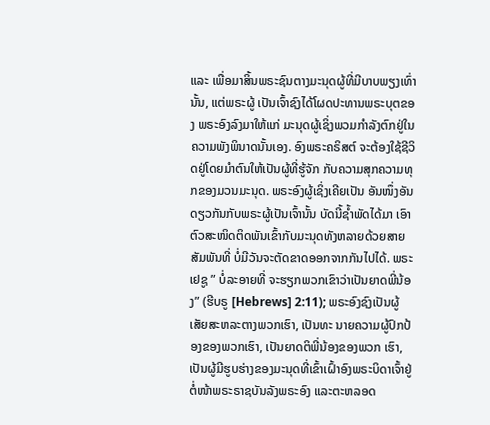ແລະ ເພື່ອມາສິ້ນພຣະຊົນຕາງມະນຸດຜູ້ທີ່ມີບາບພຽງເທົ່ານັ້ນ, ແຕ່ພຣະຜູ້ ເປັນເຈົ້າຊົງໄດ້ໂຜດປະທານພຣະບຸຕຂອງ ພຣະອົງລົງມາໃຫ້ແກ່ ມະນຸດຜູ້ເຊິ່ງພວມກຳລັງຕົກຢູ່ໃນຄວາມພັງພິນາດນັ້ນເອງ. ອົງພຣະຄຣິສຕ໌ ຈະຕ້ອງໃຊ້ຊີວິດຢູ່ໂດຍມຳຕົນໃຫ້ເປັນຜູ້ທີ່ຮູ້ຈັກ ກັບຄວາມສຸກຄວາມທຸກຂອງມວນມະນຸດ. ພຣະອົງຜູ້ເຊິ່ງເຄີຍເປັນ ອັນໜຶ່ງອັນດຽວກັນກັບພຣະຜູ້ເປັນເຈົ້ານັ້ນ ບັດນີ້ຊ້ຳພັດໄດ້ມາ ເອົາຕົວສະໜິດຕິດພັນເຂົ້າກັບມະນຸດທັງຫລາຍດ້ວຍສາຍສັມພັນທີ່ ບໍ່ມີວັນຈະຕັດຂາດອອກຈາກກັນໄປໄດ້. ພຣະເຢຊູ ” ບໍ່ລະອາຍທີ່ ຈະຮຽກພວກເຂົາວ່າເປັນຍາດພີ່ນ້ອງ” (ຮີບຣູ [Hebrews] 2:11); ພຣະອົງຊົງເປັນຜູ້ເສັຍສະຫລະຕາງພວກເຮົາ, ເປັນທະ ນາຍຄວາມຜູ້ປົກປ້ອງຂອງພວກເຮົາ, ເປັນຍາດຕິພີ່ນ້ອງຂອງພວກ ເຮົາ, ເປັນຜູ້ມີຮູບຮ່າງຂອງມະນຸດທີ່ເຂົ້າເຝົ້າອົງພຣະບິດາເຈົ້າຢູ່ ຕໍ່ໜ້າພຣະຣາຊບັນລັງພຣະອົງ ແລະຕະຫລອດ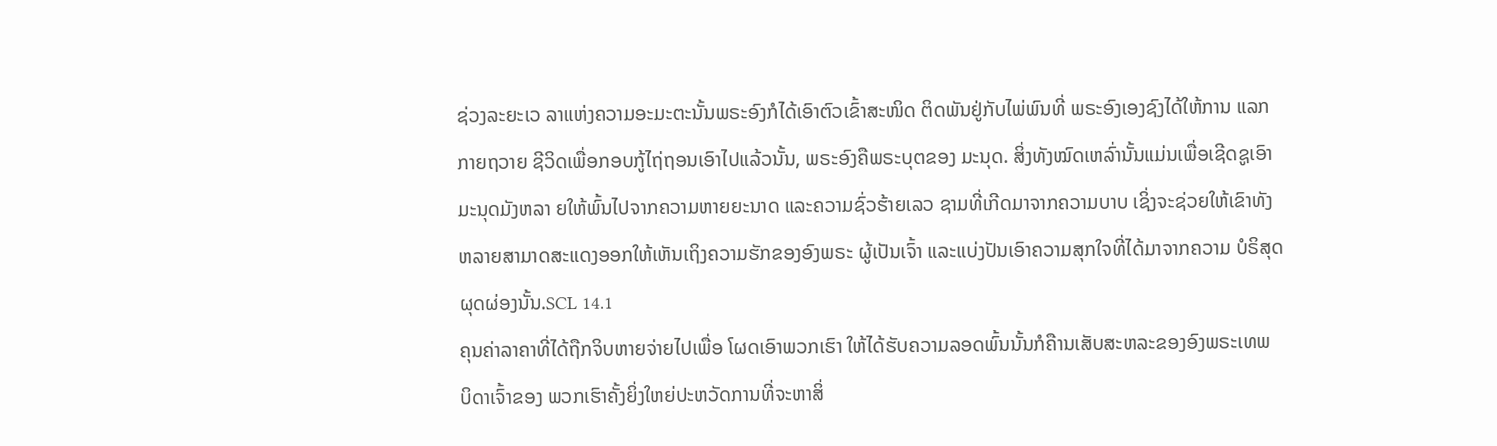ຊ່ວງລະຍະເວ ລາແຫ່ງຄວາມອະມະຕະນັ້ນພຣະອົງກໍໄດ້ເອົາຕົວເຂົ້າສະໜິດ ຕິດພັນຢູ່ກັບໄພ່ພົນທີ່ ພຣະອົງເອງຊົງໄດ້ໃຫ້ການ ແລກກາຍຖວາຍ ຊີວິດເພື່ອກອບກູ້ໄຖ່ຖອນເອົາໄປແລ້ວນັ້ນ, ພຣະອົງຄືພຣະບຸຕຂອງ ມະນຸດ. ສິ່ງທັງໝົດເຫລົ່ານັ້ນແມ່ນເພື່ອເຊີດຊູເອົາມະນຸດມັງຫລາ ຍໃຫ້ພົ້ນໄປຈາກຄວາມຫາຍຍະນາດ ແລະຄວາມຊົ່ວຮ້າຍເລວ ຊາມທີ່ເກີດມາຈາກຄວາມບາບ ເຊິ່ງຈະຊ່ວຍໃຫ້ເຂົາທັງ ຫລາຍສາມາດສະແດງອອກໃຫ້ເຫັນເຖິງຄວາມຮັກຂອງອົງພຣະ ຜູ້ເປັນເຈົ້າ ແລະແບ່ງປັນເອົາຄວາມສຸກໃຈທີ່ໄດ້ມາຈາກຄວາມ ບໍຣິສຸດຜຸດຜ່ອງນັ້ນ.SCL 14.1
ຄຸນຄ່າລາຄາທີ່ໄດ້ຖືກຈິບຫາຍຈ່າຍໄປເພື່ອ ໂຜດເອົາພວກເຮົາ ໃຫ້ໄດ້ຮັບຄວາມລອດພົ້ນນັ້ນກໍຄືານເສັບສະຫລະຂອງອົງພຣະເທພ ບິດາເຈົ້າຂອງ ພວກເຮົາຄັ້ງຍິ່ງໃຫຍ່ປະຫວັດການທີ່ຈະຫາສິ່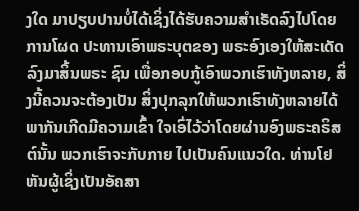ງໃດ ມາປຽບປານບໍ່ໄດ້ເຊິ່ງໄດ້ຮັບຄວາມສຳເຣັດລົງໄປໂດຍການໂຜດ ປະທານເອົາພຣະບຸຕຂອງ ພຣະອົງເອງໃຫ້ສະເດັດລົງມາສິ້ນພຣະ ຊົນ ເພື່ອກອບກູ້ເອົາພວກເຮົາທັງຫລາຍ, ສິ່ງນີ້ຄວນຈະຕ້ອງເປັນ ສິ່ງປຸກລຸກໃຫ້ພວກເຮົາທັງຫລາຍໄດ້ພາກັນເກີດມີຄວາມເຂົ້າ ໃຈເອົ່ໄວ້ວ່າໂດຍຜ່ານອົງພຣະຄຣິສຕ໌ນັ້ນ ພວກເຮົາຈະກັບກາຍ ໄປເປັນຄົນແນວໃດ. ທ່ານໂຢຫັນຜູ້ເຊິ່ງເປັນອັຄສາ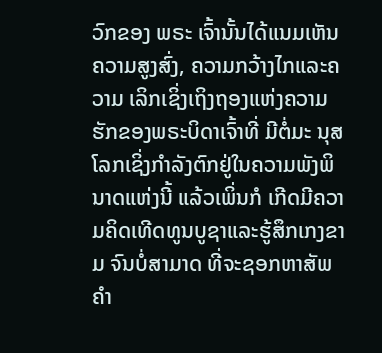ວົກຂອງ ພຣະ ເຈົ້ານັ້ນໄດ້ແນມເຫັນຄວາມສູງສົ່ງ, ຄວາມກວ້າງໄກແລະຄວາມ ເລິກເຊິ່ງເຖິງຖອງແຫ່ງຄວາມຮັກຂອງພຣະບິດາເຈົ້າທີ່ ມີຕໍ່ມະ ນຸສໂລກເຊິ່ງກຳລັງຕົກຢູ່ໃນຄວາມພັງພິນາດແຫ່ງນີ້ ແລ້ວເພິ່ນກໍ ເກີດມີຄວາມຄິດເທີດທູນບູຊາແລະຮູ້ສຶກເກງຂາມ ຈົນບໍ່ສາມາດ ທີ່ຈະຊອກຫາສັພຄຳ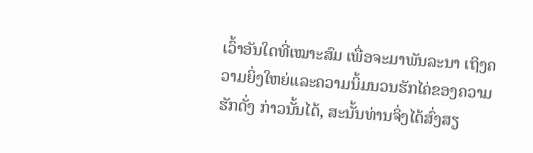ເວົ້າອັນໃດທີ່ເໝາະສົມ ເພື່ອຈະມາພັນລະນາ ເຖິງຄວາມຍິ່ງໃຫຍ່ແລະຄວາມນິ້ມນວນຮັກໄຄ່ຂອງຄວາມຮັກດັ່ງ ກ່າວນັ້ນໄດ້, ສະນັ້ນທ່ານຈິ່ງໄດ້ສົ່ງສຽ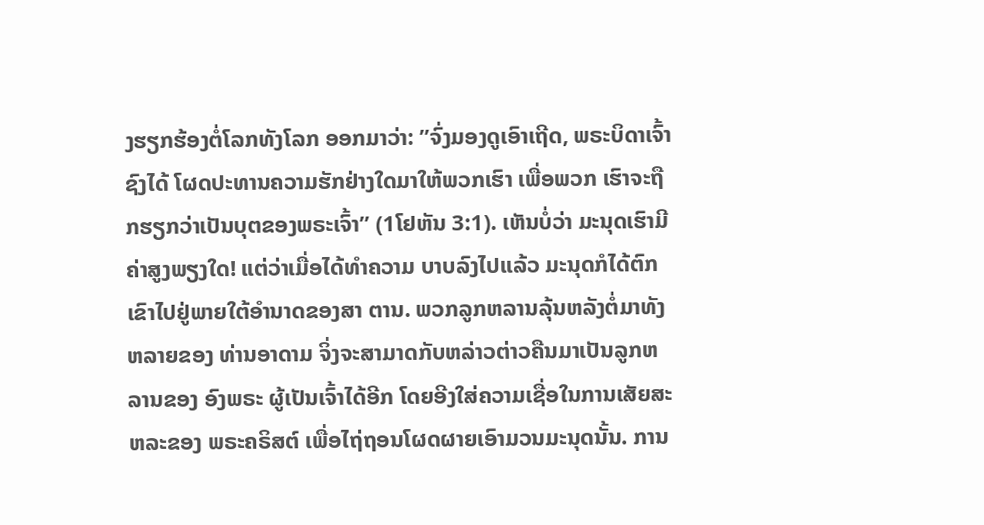ງຮຽກຮ້ອງຕໍ່ໂລກທັງໂລກ ອອກມາວ່າ: ”ຈົ່ງມອງດູເອົາເຖີດ, ພຣະບິດາເຈົ້າຊົງໄດ້ ໂຜດປະທານຄວາມຮັກຢ່າງໃດມາໃຫ້ພວກເຮົາ ເພື່ອພວກ ເຮົາຈະຖືກຮຽກວ່າເປັນບຸຕຂອງພຣະເຈົ້າ” (1ໂຢຫັນ 3:1). ເຫັນບໍ່ວ່າ ມະນຸດເຮົາມີຄ່າສູງພຽງໃດ! ແຕ່ວ່າເມື່ອໄດ້ທຳຄວາມ ບາບລົງໄປແລ້ວ ມະນຸດກໍໄດ້ຕົກເຂົາໄປຢູ່ພາຍໃຕ້ອຳນາດຂອງສາ ຕານ. ພວກລູກຫລານລຸ້ນຫລັງຕໍ່ມາທັງຫລາຍຂອງ ທ່ານອາດາມ ຈິ່ງຈະສາມາດກັບຫລ່າວຕ່າວຄືນມາເປັນລູກຫລານຂອງ ອົງພຣະ ຜູ້ເປັນເຈົ້າໄດ້ອີກ ໂດຍອີງໃສ່ຄວາມເຊື່ອໃນການເສັຍສະຫລະຂອງ ພຣະຄຣິສຕ໌ ເພື່ອໄຖ່ຖອນໂຜດຜາຍເອົາມວນມະນຸດນັ້ນ. ການ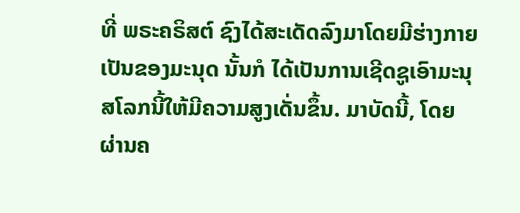ທີ່ ພຣະຄຣິສຕ໌ ຊົງໄດ້ສະເດັດລົງມາໂດຍມີຮ່າງກາຍເປັນຂອງມະນຸດ ນັ້ນກໍ ໄດ້ເປັນການເຊີດຊູເອົາມະນຸສໂລກນີ້ໃຫ້ມີຄວາມສູງເດັ່ນຂຶ້ນ. ມາບັດນີ້, ໂດຍຜ່ານຄ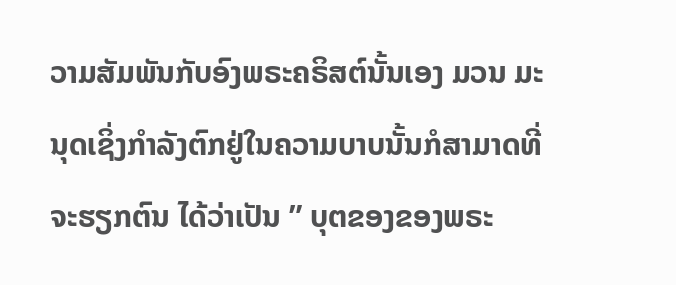ວາມສັມພັນກັບອົງພຣະຄຣິສຕ໌ນັ້ນເອງ ມວນ ມະນຸດເຊິ່ງກຳລັງຕົກຢູ່ໃນຄວາມບາບນັ້ນກໍສາມາດທີ່ຈະຮຽກຕົນ ໄດ້ວ່າເປັນ ” ບຸຕຂອງຂອງພຣະ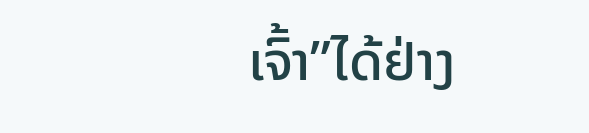ເຈົ້າ”ໄດ້ຢ່າງ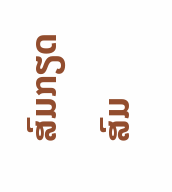ສົມກຽດສົມ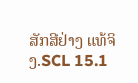ສັກສີຢ່າງ ແທ້ຈິງ.SCL 15.1